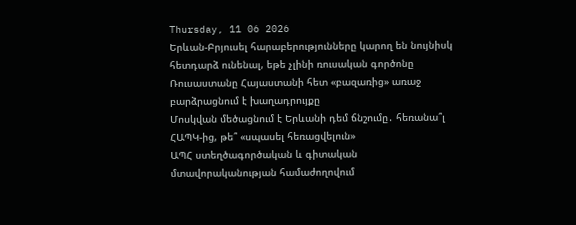Thursday, 11 06 2026
Երևան-Բրյուսել հարաբերությունները կարող են նույնիսկ հետդարձ ունենալ, եթե չլինի ռուսական գործոնը
Ռուսաստանը Հայաստանի հետ «բազառից» առաջ բարձրացնում է խաղադրույքը
Մոսկվան մեծացնում է Երևանի դեմ ճնշումը․ հեռանա՞լ ՀԱՊԿ-ից, թե՞ «սպասել հեռացվելուն»
ԱՊՀ ստեղծագործական և գիտական մտավորականության համաժողովում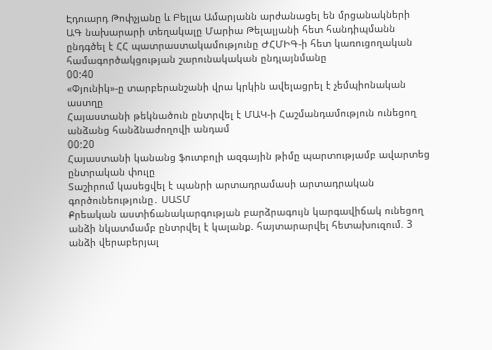Էդուարդ Թոփչյանը և Բելլա Ամարյանն արժանացել են մրցանակների
ԱԳ նախարարի տեղակալը Մարիա Թելալյանի հետ հանդիպմանն ընդգծել է ՀՀ պատրաստակամությունը ԺՀՄԻԳ-ի հետ կառուցողական համագործակցության շարունակական ընդլայնմանը
00:40
«Փյունիկ»-ը տարբերանշանի վրա կրկին ավելացրել է չեմպիոնական աստղը
Հայաստանի թեկնածուն ընտրվել է ՄԱԿ-ի Հաշմանդամություն ունեցող անձանց հանձնաժողովի անդամ
00:20
Հայաստանի կանանց ֆուտբոլի ազգային թիմը պարտությամբ ավարտեց ընտրական փուլը
Տաշիրում կասեցվել է պանրի արտադրամասի արտադրական գործունեությունը․ ՍԱՏՄ
Քրեական աստիճանակարգության բարձրագույն կարգավիճակ ունեցող անձի նկատմամբ ընտրվել է կալանք. հայտարարվել հետախուզում. 3 անձի վերաբերյալ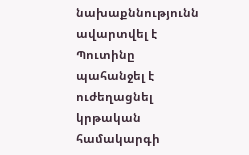նախաքննությունն ավարտվել է
Պուտինը պահանջել է ուժեղացնել կրթական համակարգի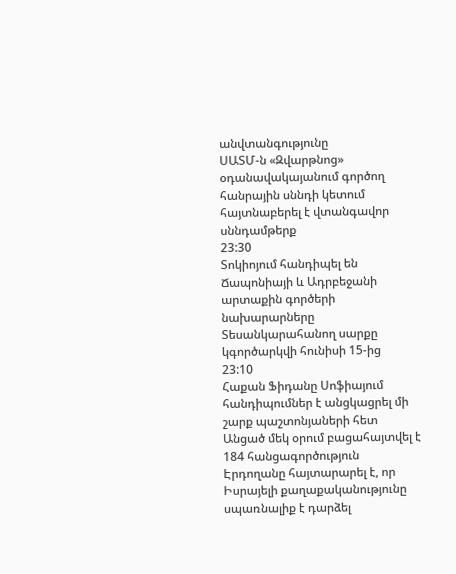անվտանգությունը
ՍԱՏՄ-ն «Զվարթնոց» օդանավակայանում գործող հանրային սննդի կետում հայտնաբերել է վտանգավոր սննդամթերք
23:30
Տոկիոյում հանդիպել են Ճապոնիայի և Ադրբեջանի արտաքին գործերի նախարարները
Տեսանկարահանող սարքը կգործարկվի հունիսի 15-ից
23:10
Հաքան Ֆիդանը Սոֆիայում հանդիպումներ է անցկացրել մի շարք պաշտոնյաների հետ
Անցած մեկ օրում բացահայտվել է 184 հանցագործություն
Էրդողանը հայտարարել է, որ Իսրայելի քաղաքականությունը սպառնալիք է դարձել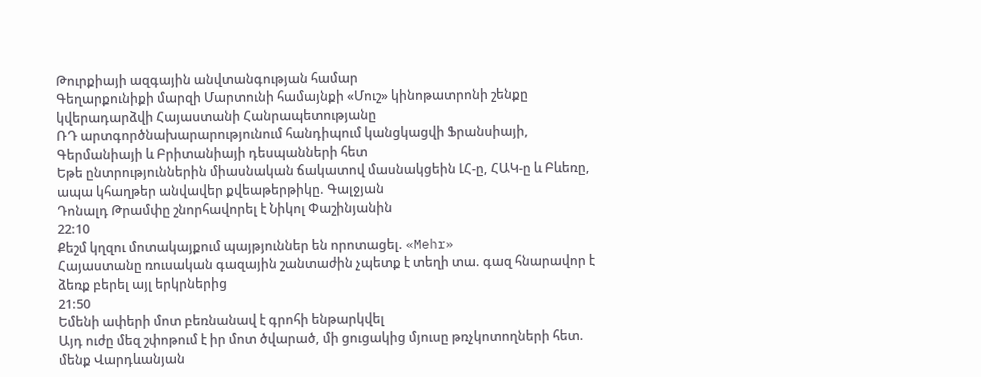Թուրքիայի ազգային անվտանգության համար
Գեղարքունիքի մարզի Մարտունի համայնքի «Մուշ» կինոթատրոնի շենքը կվերադարձվի Հայաստանի Հանրապետությանը
ՌԴ արտգործնախարարությունում հանդիպում կանցկացվի Ֆրանսիայի, Գերմանիայի և Բրիտանիայի դեսպանների հետ
Եթե ընտրություններին միասնական ճակատով մասնակցեին ԼՀ-ը, ՀԱԿ-ը և Բևեռը, ապա կհաղթեր անվավեր քվեաթերթիկը. Գալջյան
Դոնալդ Թրամփը շնորհավորել է Նիկոլ Փաշինյանին
22:10
Քեշմ կղզու մոտակայքում պայթյուններ են որոտացել. «Mehr»
Հայաստանը ռուսական գազային շանտաժին չպետք է տեղի տա. գազ հնարավոր է ձեռք բերել այլ երկրներից
21:50
Եմենի ափերի մոտ բեռնանավ է գրոհի ենթարկվել
Այդ ուժը մեզ շփոթում է իր մոտ ծվարած, մի ցուցակից մյուսը թռչկոտողների հետ. մենք Վարդևանյան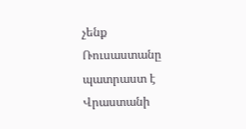չենք
Ռուսաստանը պատրաստ է Վրաստանի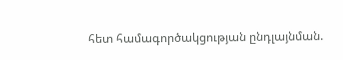հետ համագործակցության ընդլայնման.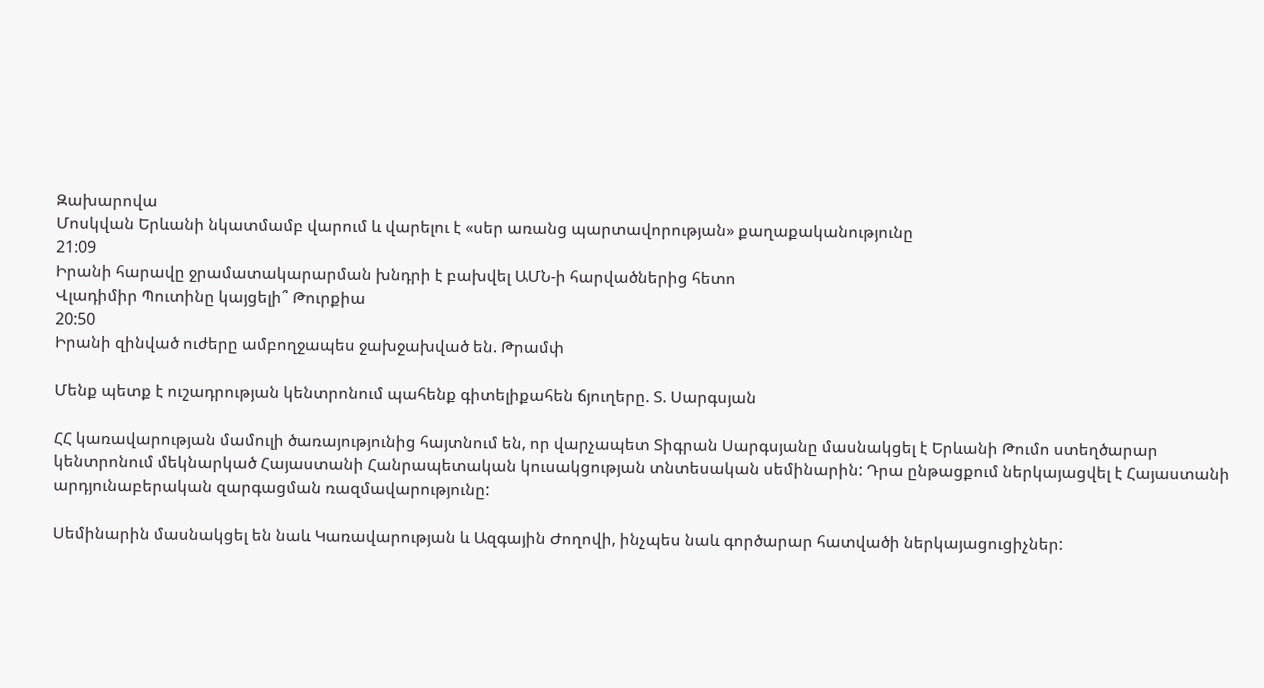Զախարովա
Մոսկվան Երևանի նկատմամբ վարում և վարելու է «սեր առանց պարտավորության» քաղաքականությունը
21:09
Իրանի հարավը ջրամատակարարման խնդրի է բախվել ԱՄՆ-ի հարվածներից հետո
Վլադիմիր Պուտինը կայցելի՞ Թուրքիա
20:50
Իրանի զինված ուժերը ամբողջապես ջախջախված են. Թրամփ

Մենք պետք է ուշադրության կենտրոնում պահենք գիտելիքահեն ճյուղերը. Տ. Սարգսյան

ՀՀ կառավարության մամուլի ծառայությունից հայտնում են, որ վարչապետ Տիգրան Սարգսյանը մասնակցել է Երևանի Թումո ստեղծարար կենտրոնում մեկնարկած Հայաստանի Հանրապետական կուսակցության տնտեսական սեմինարին: Դրա ընթացքում ներկայացվել է Հայաստանի արդյունաբերական զարգացման ռազմավարությունը:

Սեմինարին մասնակցել են նաև Կառավարության և Ազգային Ժողովի, ինչպես նաև գործարար հատվածի ներկայացուցիչներ: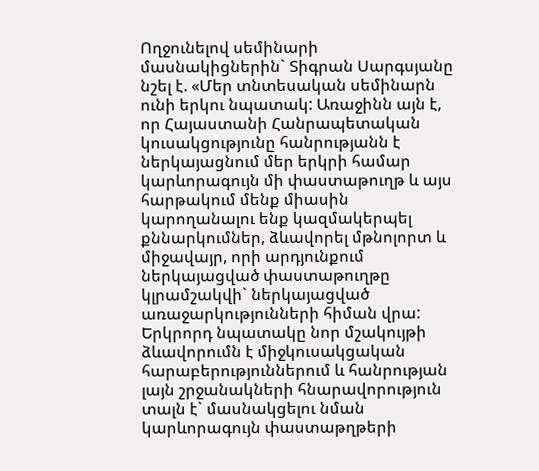Ողջունելով սեմինարի մասնակիցներին` Տիգրան Սարգսյանը նշել է. «Մեր տնտեսական սեմինարն ունի երկու նպատակ: Առաջինն այն է, որ Հայաստանի Հանրապետական կուսակցությունը հանրությանն է ներկայացնում մեր երկրի համար կարևորագույն մի փաստաթուղթ և այս հարթակում մենք միասին կարողանալու ենք կազմակերպել քննարկումներ, ձևավորել մթնոլորտ և միջավայր, որի արդյունքում ներկայացված փաստաթուղթը կլրամշակվի` ներկայացված առաջարկությունների հիման վրա: Երկրորդ նպատակը նոր մշակույթի ձևավորումն է միջկուսակցական հարաբերություններում և հանրության լայն շրջանակների հնարավորություն տալն է` մասնակցելու նման կարևորագույն փաստաթղթերի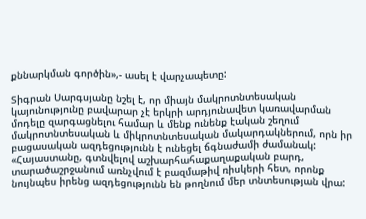քննարկման գործին»,- ասել է վարչապետը:

Տիգրան Սարգսյանը նշել է, որ միայն մակրոտնտեսական կայունությունը բավարար չէ երկրի արդյունավետ կառավարման մոդելը զարգացնելու համար և մենք ունենք էական շեղում մակրոտնտեսական և միկրոտնտեսական մակարդակներում, որն իր բացասական ազդեցությունն է ունեցել ճգնաժամի ժամանակ: «Հայաստանը, գտնվելով աշխարհահաքաղաքական բարդ, տարածաշրջանում առնչվում է բազմաթիվ ռիսկերի հետ, որոնք նույնպես իրենց ազդեցությունն են թողնում մեր տնտեսության վրա: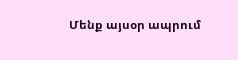Մենք այսօր ապրում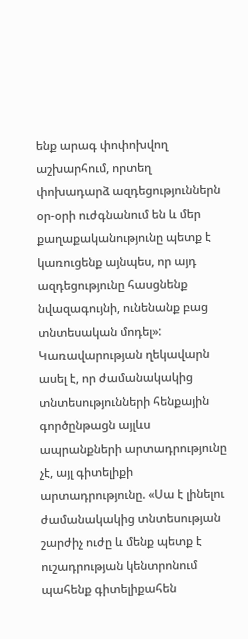ենք արագ փոփոխվող աշխարհում, որտեղ փոխադարձ ազդեցություններն օր-օրի ուժգնանում են և մեր քաղաքականությունը պետք է կառուցենք այնպես, որ այդ ազդեցությունը հասցնենք նվազագույնի, ունենանք բաց տնտեսական մոդել»: Կառավարության ղեկավարն ասել է, որ ժամանակակից տնտեսությունների հենքային գործընթացն այլևս ապրանքների արտադրությունը չէ, այլ գիտելիքի արտադրությունը. «Սա է լինելու ժամանակակից տնտեսության շարժիչ ուժը և մենք պետք է ուշադրության կենտրոնում պահենք գիտելիքահեն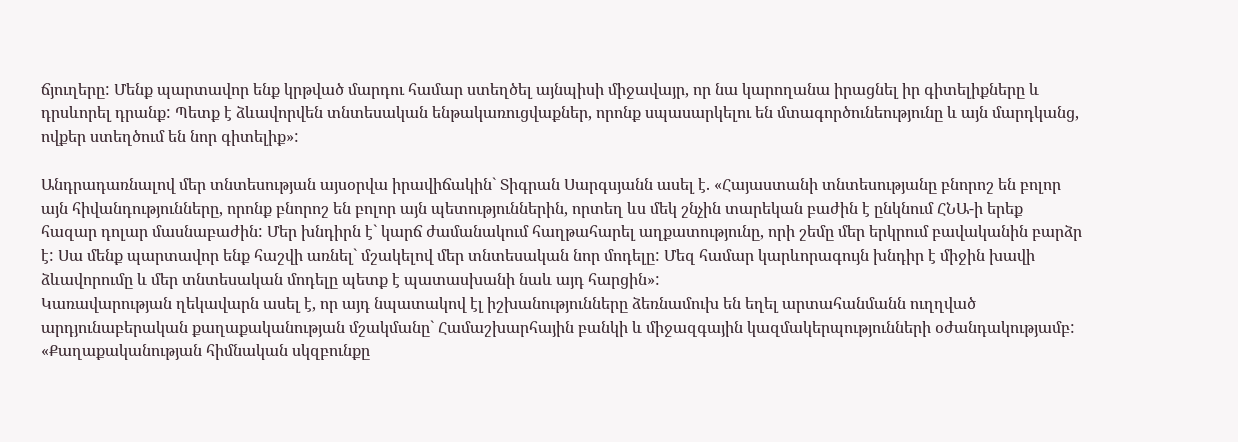ճյուղերը: Մենք պարտավոր ենք կրթված մարդու համար ստեղծել այնպիսի միջավայր, որ նա կարողանա իրացնել իր գիտելիքները և դրսևորել դրանք: Պետք է ձևավորվեն տնտեսական ենթակառուցվաքներ, որոնք սպասարկելու են մտագործունեությունը և այն մարդկանց, ովքեր ստեղծում են նոր գիտելիք»:

Անդրադառնալով մեր տնտեսության այսօրվա իրավիճակին` Տիգրան Սարգսյանն ասել է. «Հայաստանի տնտեսությանը բնորոշ են բոլոր այն հիվանդությունները, որոնք բնորոշ են բոլոր այն պետություններին, որտեղ ևս մեկ շնչին տարեկան բաժին է ընկնում ՀՆԱ-ի երեք հազար դոլար մասնաբաժին: Մեր խնդիրն է` կարճ ժամանակում հաղթահարել աղքատությունը, որի շեմը մեր երկրում բավականին բարձր է: Սա մենք պարտավոր ենք հաշվի առնել` մշակելով մեր տնտեսական նոր մոդելը: Մեզ համար կարևորագույն խնդիր է միջին խավի ձևավորումը և մեր տնտեսական մոդելը պետք է պատասխանի նաև այդ հարցին»:
Կառավարության ղեկավարն ասել է, որ այդ նպատակով էլ իշխանությունները ձեռնամուխ են եղել արտահանմանն ուղղված արդյունաբերական քաղաքականության մշակմանը` Համաշխարհային բանկի և միջազգային կազմակերպությունների օժանդակությամբ: «Քաղաքականության հիմնական սկզբունքը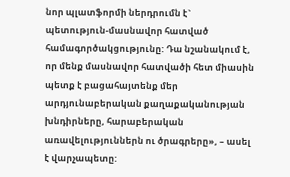նոր պլատֆորմի ներդրումն է` պետություն-մասնավոր հատված համագործակցությունը: Դա նշանակում է, որ մենք մասնավոր հատվածի հետ միասին պետք է բացահայտենք մեր արդյունաբերական քաղաքականության խնդիրները, հարաբերական առավելություններն ու ծրագրերը», – ասել է վարչապետը: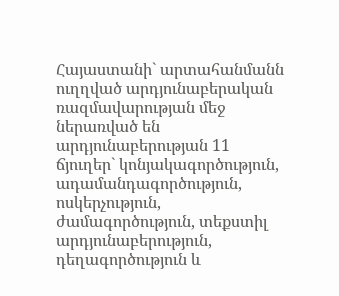Հայաստանի` արտահանմանն ուղղված արդյունաբերական ռազմավարության մեջ ներառված են արդյունաբերության 11 ճյուղեր` կոնյակագործություն, ադամանդագործություն, ոսկերչություն, ժամագործություն, տեքստիլ արդյունաբերություն, դեղագործություն և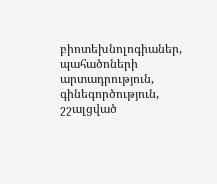բիոտեխնոլոգիաներ, պահածոների արտադրություն, գինեգործություն, շշալցված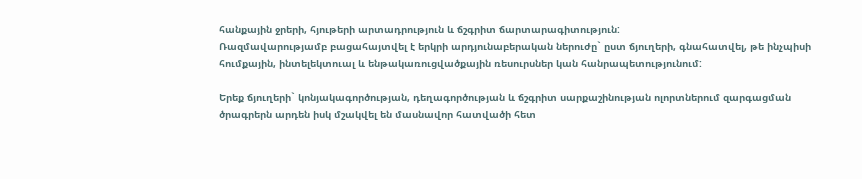հանքային ջրերի, հյութերի արտադրություն և ճշգրիտ ճարտարագիտություն:
Ռազմավարությամբ բացահայտվել է երկրի արդյունաբերական ներուժը` ըստ ճյուղերի, գնահատվել, թե ինչպիսի հումքային, ինտելեկտուալ և ենթակառուցվածքային ռեսուրսներ կան հանրապետությունում:

Երեք ճյուղերի` կոնյակագործության, դեղագործության և ճշգրիտ սարքաշինության ոլորտներում զարգացման ծրագրերն արդեն իսկ մշակվել են մասնավոր հատվածի հետ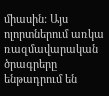միասին: Այս ոլորտներում առկա ռազմավարական ծրագրերը ենթադրում են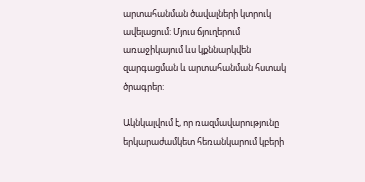արտահանման ծավալների կտրուկ ավելացում: Մյուս ճյուղերում առաջիկայում ևս կքննարկվեն զարգացման և արտահանման հստակ ծրագրեր:

Ակնկալվում է, որ ռազմավարությունը երկարաժամկետ հեռանկարում կբերի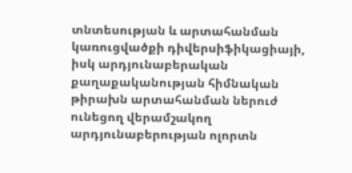տնտեսության և արտահանման կառուցվածքի դիվերսիֆիկացիայի, իսկ արդյունաբերական քաղաքականության հիմնական թիրախն արտահանման ներուժ ունեցող վերամշակող արդյունաբերության ոլորտն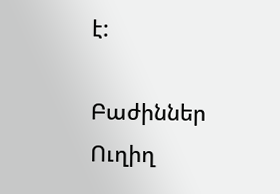է:

Բաժիններ
Ուղիղ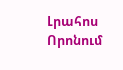Լրահոս
Որոնում